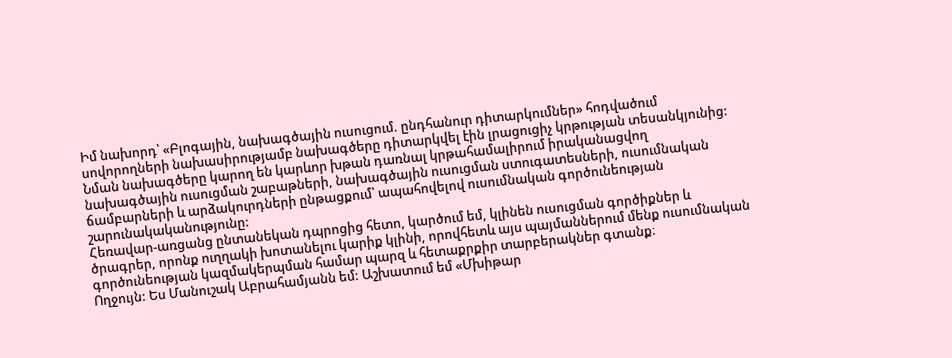Իմ նախորդ՝ «Բլոգային, նախագծային ուսուցում. ընդհանուր դիտարկումներ» հոդվածում սովորողների նախասիրությամբ նախագծերը դիտարկվել էին լրացուցիչ կրթության տեսանկյունից: Նման նախագծերը կարող են կարևոր խթան դառնալ կրթահամալիրում իրականացվող նախագծային ուսուցման շաբաթների, նախագծային ուսուցման ստուգատեսների, ուսումնական ճամբարների և արձակուրդների ընթացքում՝ ապահովելով ուսումնական գործունեության շարունակականությունը:
Հեռավար-առցանց ընտանեկան դպրոցից հետո, կարծում եմ, կլինեն ուսուցման գործիքներ և ծրագրեր, որոնք ուղղակի խոտանելու կարիք կլինի, որովհետև այս պայմաններում մենք ուսումնական գործունեության կազմակերպման համար պարզ և հետաքրքիր տարբերակներ գտանք։
Ողջույն: Ես Մանուշակ Աբրահամյանն եմ: Աշխատում եմ «Մխիթար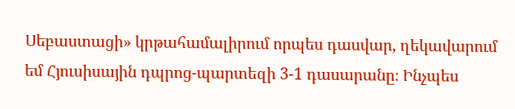Սեբաստացի» կրթահամալիրում որպես դասվար, ղեկավարում եմ Հյուսիսային դպրոց-պարտեզի 3-1 դասարանը։ Ինչպես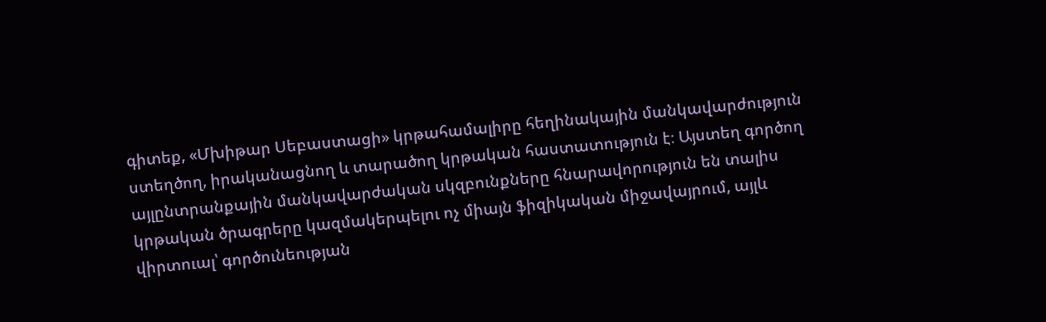գիտեք, «Մխիթար Սեբաստացի» կրթահամալիրը հեղինակային մանկավարժություն ստեղծող, իրականացնող և տարածող կրթական հաստատություն է։ Այստեղ գործող այլընտրանքային մանկավարժական սկզբունքները հնարավորություն են տալիս կրթական ծրագրերը կազմակերպելու ոչ միայն ֆիզիկական միջավայրում, այլև վիրտուալ՝ գործունեության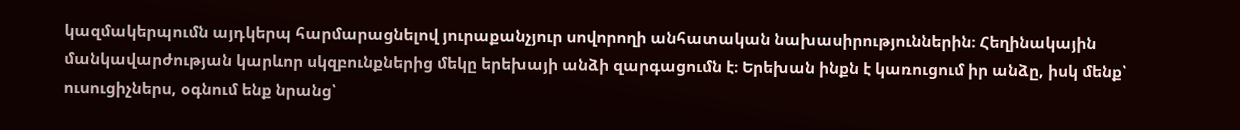կազմակերպումն այդկերպ հարմարացնելով յուրաքանչյուր սովորողի անհատական նախասիրություններին։ Հեղինակային մանկավարժության կարևոր սկզբունքներից մեկը երեխայի անձի զարգացումն է։ Երեխան ինքն է կառուցում իր անձը, իսկ մենք՝ ուսուցիչներս, օգնում ենք նրանց՝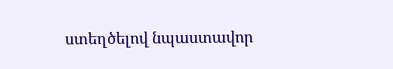ստեղծելով նպաստավոր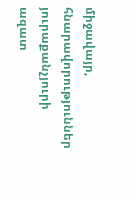միջավայր, հնարավորություններ յուրաքանչյուրի ազատ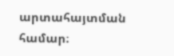արտահայտման համար։